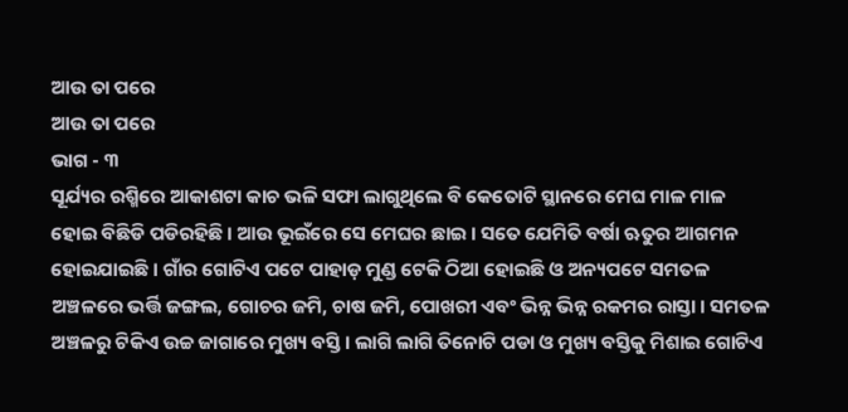ଆଉ ତା ପରେ
ଆଉ ତା ପରେ
ଭାଗ - ୩
ସୂର୍ଯ୍ୟର ରଶ୍ମିରେ ଆକାଶଟା କାଚ ଭଳି ସଫା ଲାଗୁଥିଲେ ବି କେତୋଟି ସ୍ଥାନରେ ମେଘ ମାଳ ମାଳ ହୋଇ ବିଛିଡି ପଡିରହିଛି । ଆଉ ଭୂଇଁରେ ସେ ମେଘର ଛାଇ । ସତେ ଯେମିତି ବର୍ଷା ଋତୁର ଆଗମନ ହୋଇଯାଇଛି । ଗାଁର ଗୋଟିଏ ପଟେ ପାହାଡ଼ ମୁଣ୍ଡ ଟେକି ଠିଆ ହୋଇଛି ଓ ଅନ୍ୟପଟେ ସମତଳ ଅଞ୍ଚଳରେ ଭର୍ତ୍ତି ଜଙ୍ଗଲ, ଗୋଚର ଜମି, ଚାଷ ଜମି, ପୋଖରୀ ଏବଂ ଭିନ୍ନ ଭିନ୍ନ ରକମର ରାସ୍ତା । ସମତଳ ଅଞ୍ଚଳରୁ ଟିକିଏ ଉଚ୍ଚ ଜାଗାରେ ମୁଖ୍ୟ ବସ୍ତି । ଲାଗି ଲାଗି ତିନୋଟି ପଡା ଓ ମୁଖ୍ୟ ବସ୍ତିକୁ ମିଶାଇ ଗୋଟିଏ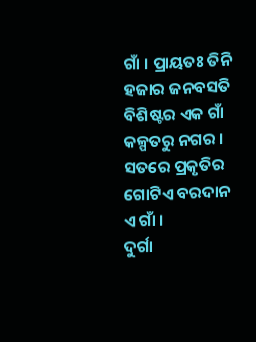ଗାଁ । ପ୍ରାୟତଃ ତିନି ହଜାର ଜନବସତି ବିଶିଷ୍ଟର ଏକ ଗାଁ କଳ୍ପତରୁ ନଗର । ସତରେ ପ୍ରକୃତିର ଗୋଟିଏ ବରଦାନ ଏ ଗାଁ ।
ଦୁର୍ଗା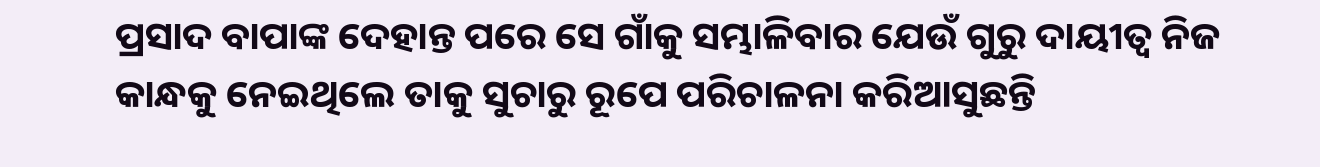ପ୍ରସାଦ ବାପାଙ୍କ ଦେହାନ୍ତ ପରେ ସେ ଗାଁକୁ ସମ୍ଭାଳିବାର ଯେଉଁ ଗୁରୁ ଦାୟୀତ୍ୱ ନିଜ କାନ୍ଧକୁ ନେଇଥିଲେ ତାକୁ ସୁଚାରୁ ରୂପେ ପରିଚାଳନା କରିଆସୁଛନ୍ତି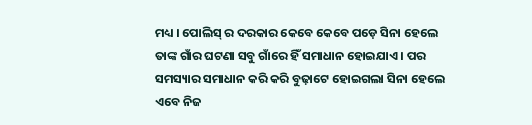ମଧ୍ୟ । ପୋଲିସ୍ ର ଦରକାର କେବେ କେବେ ପଡ଼େ ସିନା ହେଲେ ତାଙ୍କ ଗାଁର ଘଟଣା ସବୁ ଗାଁରେ ହିଁ ସମାଧାନ ହୋଇଯାଏ । ପର ସମସ୍ୟାର ସମାଧାନ କରି କରି ବୁଢ଼ାଟେ ହୋଇଗଲା ସିନା ହେଲେ ଏବେ ନିଜ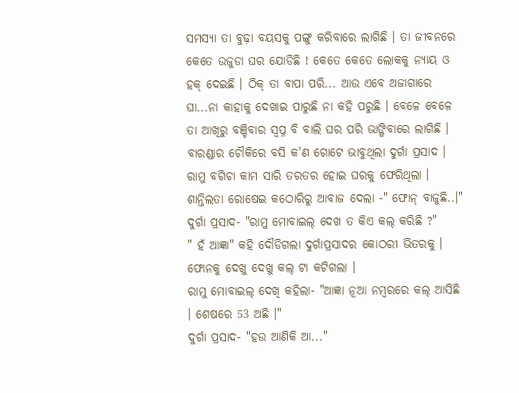ସମସ୍ୟା ତା ବୁଢ଼ା ବୟସକୁ ପଙ୍ଗୁ କରିବାରେ ଲାଗିଛି । ତା ଜୀବନରେ କେତେ ଉଜୁଡା ଘର ଯୋଡିଛି ! କେତେ କେତେ ଲୋକକୁ ନ୍ୟାୟ ଓ ହକ୍ ଦେଇଛି । ଠିକ୍ ତା ବାପା ପରି... ଆଉ ଏବେ ଅଜାଗାରେ ଘା...ନା କାହାକୁ ଦେଖାଇ ପାରୁଛି ନା କହି ପରୁଛି । ବେଳେ ବେଳେ ତା ଆଖିରୁ ବଞ୍ଚିବାର ସ୍ବପ୍ନ ବି ବାଲି ଘର ପରି ଭାଙ୍ଗିବାରେ ଲାଗିଛି ।
ବାରଣ୍ଡାର ଚୌକିରେ ବସି କ'ଣ ଗୋଟେ ଭାବୁଥିଲା ଦୁର୍ଗା ପ୍ରସାଦ । ରାମୁ ବଗିଚା କାମ ସାରି ତରତର ହୋଇ ଘରକୁ ଫେରିଥିଲା ।
ଶାନ୍ତିଲତା ରୋଷେଇ କଠୋରିରୁ ଆବାଜ ଦେଲା -" ଫୋନ୍ ବାଜୁଛି..।"
ଦୁର୍ଗା ପ୍ରସାଦ- "ରାମୁ ମୋବାଇଲ୍ ଦେଖ ତ କିଏ କଲ୍ କରିଛି ?"
" ହଁ ଆଜ୍ଞା" କହି ଦୌଡିଗଲା ଦୁର୍ଗାପ୍ରସାଦର କୋଠରୀ ଭିତରକୁ । ଫୋନକୁ ଦେଖୁ ଦେଖୁ କଲ୍ ଟା କଟିଗଲା ।
ରାମୁ ମୋବାଇଲ୍ ଦେଖି କହିଲା- "ଆଜ୍ଞା ନୂଆ ନମ୍ବରରେ କଲ୍ ଆସିଛି । ଶେଷରେ 53 ଅଛି ।"
ଦୁର୍ଗା ପ୍ରସାଦ- "ହଉ ଆଣିକି ଆ..."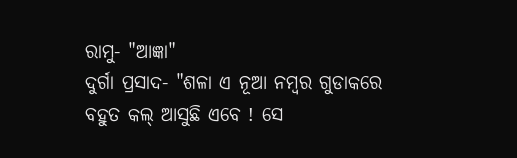ରାମୁ- "ଆଜ୍ଞା"
ଦୁର୍ଗା ପ୍ରସାଦ- "ଶଳା ଏ ନୂଆ ନମ୍ବର ଗୁଡାକରେ ବହୁତ କଲ୍ ଆସୁଛି ଏବେ ! ସେ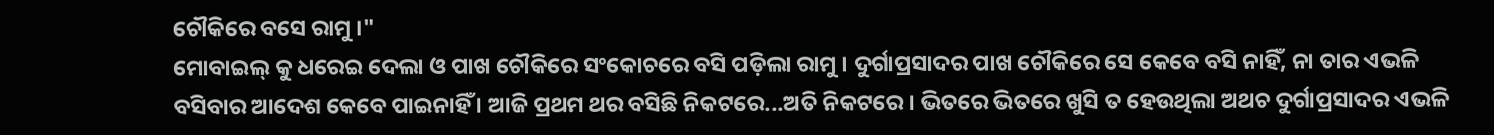ଚୌକିରେ ବସେ ରାମୁ ।"
ମୋବାଇଲ୍ କୁ ଧରେଇ ଦେଲା ଓ ପାଖ ଚୌକିରେ ସଂକୋଚରେ ବସି ପଡ଼ିଲା ରାମୁ । ଦୁର୍ଗାପ୍ରସାଦର ପାଖ ଚୌକିରେ ସେ କେବେ ବସି ନାହିଁ, ନା ତାର ଏଭଳି ବସିବାର ଆଦେଶ କେବେ ପାଇନାହିଁ । ଆଜି ପ୍ରଥମ ଥର ବସିଛି ନିକଟରେ...ଅତି ନିକଟରେ । ଭିତରେ ଭିତରେ ଖୁସି ତ ହେଉଥିଲା ଅଥଚ ଦୁର୍ଗାପ୍ରସାଦର ଏଭଳି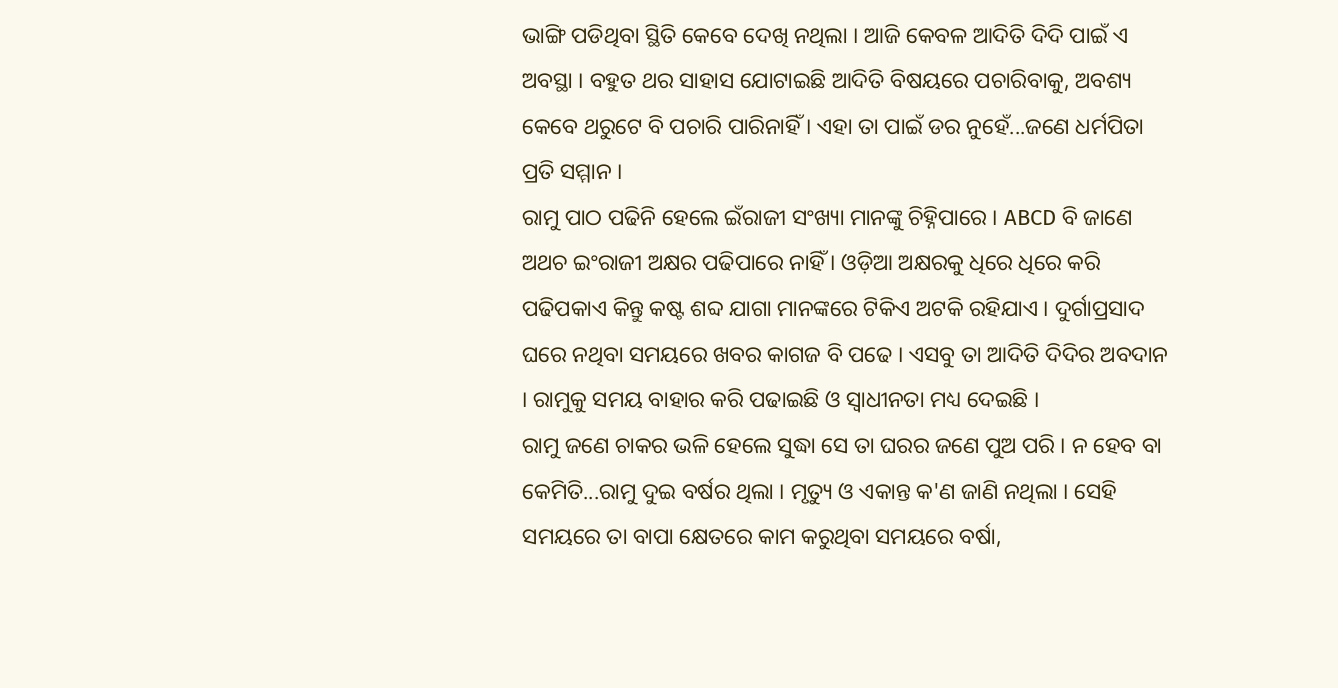ଭାଙ୍ଗି ପଡିଥିବା ସ୍ଥିତି କେବେ ଦେଖି ନଥିଲା । ଆଜି କେବଳ ଆଦିତି ଦିଦି ପାଇଁ ଏ ଅବସ୍ଥା । ବହୁତ ଥର ସାହାସ ଯୋଟାଇଛି ଆଦିତି ବିଷୟରେ ପଚାରିବାକୁ, ଅବଶ୍ୟ କେବେ ଥରୁଟେ ବି ପଚାରି ପାରିନାହିଁ । ଏହା ତା ପାଇଁ ଡର ନୁହେଁ...ଜଣେ ଧର୍ମପିତା ପ୍ରତି ସମ୍ମାନ ।
ରାମୁ ପାଠ ପଢିନି ହେଲେ ଇଁରାଜୀ ସଂଖ୍ୟା ମାନଙ୍କୁ ଚିହ୍ନିପାରେ । ABCD ବି ଜାଣେ ଅଥଚ ଇଂରାଜୀ ଅକ୍ଷର ପଢିପାରେ ନାହିଁ । ଓଡ଼ିଆ ଅକ୍ଷରକୁ ଧିରେ ଧିରେ କରି ପଢିପକାଏ କିନ୍ତୁ କଷ୍ଟ ଶବ୍ଦ ଯାଗା ମାନଙ୍କରେ ଟିକିଏ ଅଟକି ରହିଯାଏ । ଦୁର୍ଗାପ୍ରସାଦ ଘରେ ନଥିବା ସମୟରେ ଖବର କାଗଜ ବି ପଢେ । ଏସବୁ ତା ଆଦିତି ଦିଦିର ଅବଦାନ । ରାମୁକୁ ସମୟ ବାହାର କରି ପଢାଇଛି ଓ ସ୍ବାଧୀନତା ମଧ୍ୟ ଦେଇଛି ।
ରାମୁ ଜଣେ ଚାକର ଭଳି ହେଲେ ସୁଦ୍ଧା ସେ ତା ଘରର ଜଣେ ପୁଅ ପରି । ନ ହେବ ବା କେମିତି...ରାମୁ ଦୁଇ ବର୍ଷର ଥିଲା । ମୃତ୍ୟୁ ଓ ଏକାନ୍ତ କ'ଣ ଜାଣି ନଥିଲା । ସେହି ସମୟରେ ତା ବାପା କ୍ଷେତରେ କାମ କରୁଥିବା ସମୟରେ ବର୍ଷା,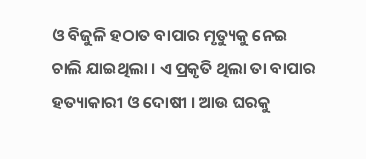ଓ ବିଜୁଳି ହଠାତ ବାପାର ମୃତ୍ୟୁକୁ ନେଇ ଚାଲି ଯାଇଥିଲା । ଏ ପ୍ରକୃତି ଥିଲା ତା ବାପାର ହତ୍ୟାକାରୀ ଓ ଦୋଷୀ । ଆଉ ଘରକୁ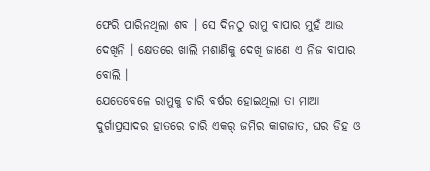ଫେରି ପାରିନଥିଲା ଶବ । ସେ ଦିନଠୁ ରାମୁ ବାପାର ମୁହଁ ଆଉ ଦେଖିନି । କ୍ଷେତରେ ଖାଲି ମଶାଣିକୁ ଦେଖି ଜାଣେ ଏ ନିଜ ବାପାର ବୋଲି ।
ଯେତେବେଳେ ରାମୁକୁ ଚାରି ବର୍ଷର ହୋଇଥିଲା ତା ମାଆ ଦୁର୍ଗାପ୍ରସାଦର ହାତରେ ଚାରି ଏକର୍ ଜମିର କାଗଜାତ, ଘର ଡିହ ଓ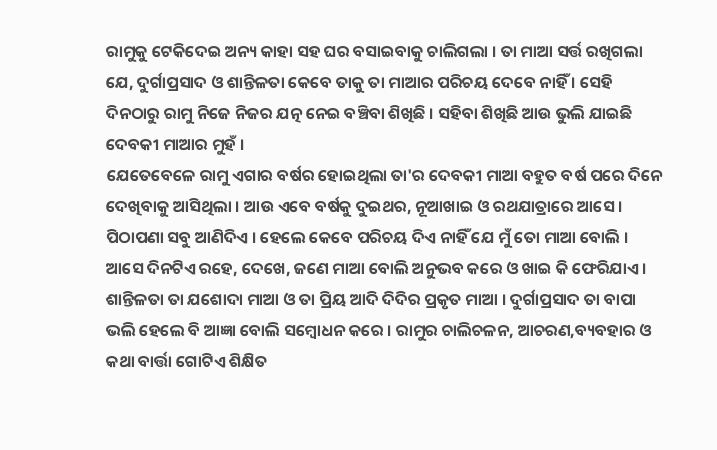ରାମୁକୁ ଟେକିଦେଇ ଅନ୍ୟ କାହା ସହ ଘର ବସାଇବାକୁ ଚାଲିଗଲା । ତା ମାଆ ସର୍ତ୍ତ ରଖିଗଲା ଯେ, ଦୁର୍ଗାପ୍ରସାଦ ଓ ଶାନ୍ତିଳତା କେବେ ତାକୁ ତା ମାଆର ପରିଚୟ ଦେବେ ନାହିଁ । ସେହି ଦିନଠାରୁ ରାମୁ ନିଜେ ନିଜର ଯତ୍ନ ନେଇ ବଞ୍ଚିବା ଶିଖିଛି । ସହିବା ଶିଖିଛି ଆଉ ଭୁଲି ଯାଇଛି ଦେବକୀ ମାଆର ମୁହଁ ।
ଯେତେବେଳେ ରାମୁ ଏଗାର ବର୍ଷର ହୋଇଥିଲା ତା'ର ଦେବକୀ ମାଆ ବହୁତ ବର୍ଷ ପରେ ଦିନେ ଦେଖିବାକୁ ଆସିଥିଲା । ଆଉ ଏବେ ବର୍ଷକୁ ଦୁଇଥର, ନୂଆଖାଇ ଓ ରଥଯାତ୍ରାରେ ଆସେ । ପିଠାପଣା ସବୁ ଆଣିଦିଏ । ହେଲେ କେବେ ପରିଚୟ ଦିଏ ନାହିଁ ଯେ ମୁଁ ତୋ ମାଆ ବୋଲି । ଆସେ ଦିନଟିଏ ରହେ, ଦେଖେ, ଜଣେ ମାଆ ବୋଲି ଅନୁଭବ କରେ ଓ ଖାଇ କି ଫେରିଯାଏ । ଶାନ୍ତିଳତା ତା ଯଶୋଦା ମାଆ ଓ ତା ପ୍ରିୟ ଆଦି ଦିଦିର ପ୍ରକୃତ ମାଆ । ଦୁର୍ଗାପ୍ରସାଦ ତା ବାପା ଭଲି ହେଲେ ବି ଆଜ୍ଞା ବୋଲି ସମ୍ବୋଧନ କରେ । ରାମୁର ଚାଲିଚଳନ, ଆଚରଣ,ବ୍ୟବହାର ଓ କଥା ବାର୍ତ୍ତା ଗୋଟିଏ ଶିକ୍ଷିତ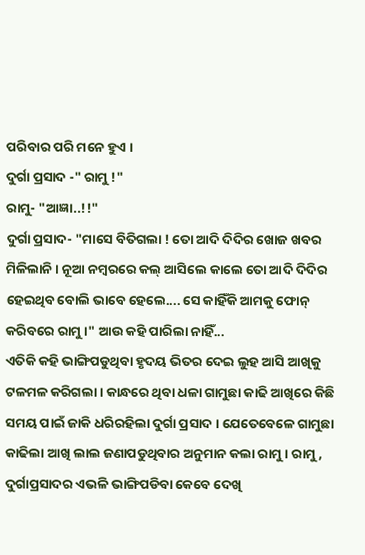ପରିବାର ପରି ମନେ ହୁଏ ।
ଦୁର୍ଗା ପ୍ରସାଦ -" ରାମୁ !"
ରାମୁ- "ଆଜ୍ଞା..!!"
ଦୁର୍ଗା ପ୍ରସାଦ- "ମାସେ ବିତିଗଲା ! ତୋ ଆଦି ଦିଦିର ଖୋଜ ଖବର ମିଳିଲାନି । ନୂଆ ନମ୍ବରରେ କଲ୍ ଆସିଲେ କାଲେ ତୋ ଆଦି ଦିଦିର ହେଇଥିବ ବୋଲି ଭାବେ ହେଲେ.... ସେ କାହିଁକି ଆମକୁ ଫୋନ୍ କରିବରେ ରାମୁ ।" ଆଉ କହି ପାରିଲା ନାହିଁ...
ଏତିକି କହି ଭାଙ୍ଗିପଡୁଥିବା ହୃଦୟ ଭିତର ଦେଇ ଲୁହ ଆସି ଆଖିକୁ ଟଳମଳ କରିଗଲା । କାନ୍ଧରେ ଥିବା ଧଳା ଗାମୁଛା କାଢି ଆଖିରେ କିଛି ସମୟ ପାଇଁ ଜାକି ଧରିରହିଲା ଦୁର୍ଗା ପ୍ରସାଦ । ଯେତେବେଳେ ଗାମୁଛା କାଢିଲା ଆଖି ଲାଲ ଜଣାପଡୁଥିବାର ଅନୁମାନ କଲା ରାମୁ । ରାମୁ, ଦୁର୍ଗାପ୍ରସାଦର ଏଭଳି ଭାଙ୍ଗିପଡିବା କେବେ ଦେଖି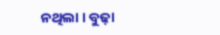ନଥିଲା । ବୁଢ଼ା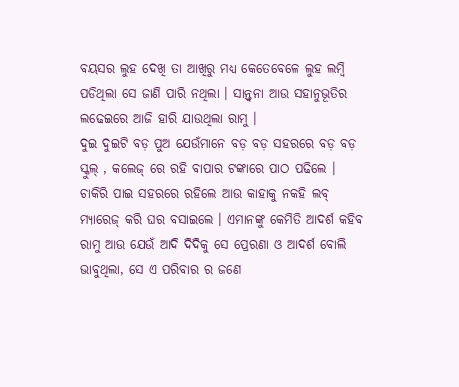ବୟସର ଲୁହ ଦେଖି ତା ଆଖିରୁ ମଧ୍ୟ କେତେବେଳେ ଲୁହ ଲମ୍ବି ପଡିଥିଲା ସେ ଜାଣି ପାରି ନଥିଲା । ସାନ୍ତ୍ବନା ଆଉ ସହାନୁଭୂତିର ଲଢେଇରେ ଆଜି ହାରି ଯାଉଥିଲା ରାମୁ ।
ଦୁଇ ଦୁଇଟି ବଡ଼ ପୁଅ ଯେଉଁମାନେ ବଡ଼ ବଡ଼ ସହରରେ ବଡ଼ ବଡ଼ ସ୍କୁଲ୍ , କଲେଜ୍ ରେ ରହି ବାପାର ଟଙ୍କାରେ ପାଠ ପଢିଲେ । ଚାକିରି ପାଇ ସହରରେ ରହିଲେ ଆଉ କାହାକୁ ନକହି ଲବ୍ ମ୍ୟାରେଜ୍ କରି ଘର ବସାଇଲେ । ଏମାନଙ୍କୁ କେମିତି ଆଦର୍ଶ କହିବ ରାମୁ ଆଉ ଯେଉଁ ଆଦି ଦିଦିକୁ ସେ ପ୍ରେରଣା ଓ ଆଦର୍ଶ ବୋଲି ଭାବୁଥିଲା, ସେ ଏ ପରିବାର ର ଜଣେ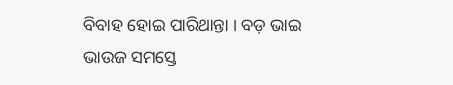ବିବାହ ହୋଇ ପାରିଥାନ୍ତା । ବଡ଼ ଭାଇ ଭାଉଜ ସମସ୍ତେ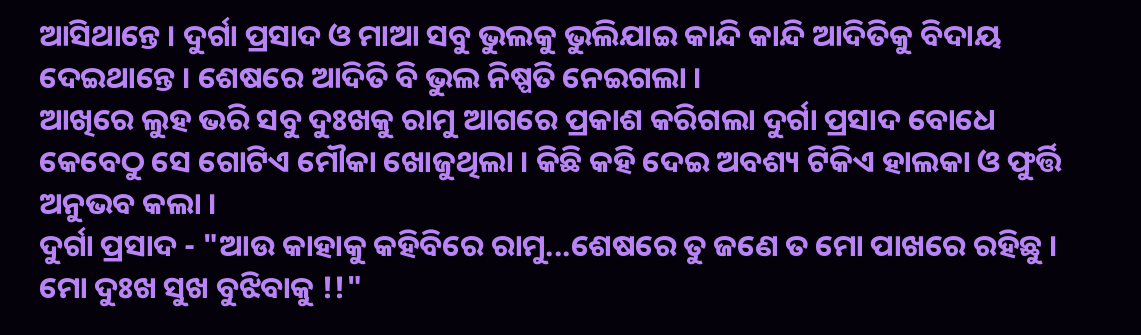ଆସିଥାନ୍ତେ । ଦୁର୍ଗା ପ୍ରସାଦ ଓ ମାଆ ସବୁ ଭୁଲକୁ ଭୁଲିଯାଇ କାନ୍ଦି କାନ୍ଦି ଆଦିତିକୁ ବିଦାୟ ଦେଇଥାନ୍ତେ । ଶେଷରେ ଆଦିତି ବି ଭୁଲ ନିଷ୍ପତି ନେଇଗଲା ।
ଆଖିରେ ଲୁହ ଭରି ସବୁ ଦୁଃଖକୁ ରାମୁ ଆଗରେ ପ୍ରକାଶ କରିଗଲା ଦୁର୍ଗା ପ୍ରସାଦ ବୋଧେ କେବେଠୁ ସେ ଗୋଟିଏ ମୌକା ଖୋଜୁଥିଲା । କିଛି କହି ଦେଇ ଅବଶ୍ୟ ଟିକିଏ ହାଲକା ଓ ଫୁର୍ତ୍ତି ଅନୁଭବ କଲା ।
ଦୁର୍ଗା ପ୍ରସାଦ - "ଆଉ କାହାକୁ କହିବିରେ ରାମୁ...ଶେଷରେ ତୁ ଜଣେ ତ ମୋ ପାଖରେ ରହିଛୁ । ମୋ ଦୁଃଖ ସୁଖ ବୁଝିବାକୁ !!"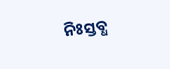ନିଃସ୍ତବ୍ଧ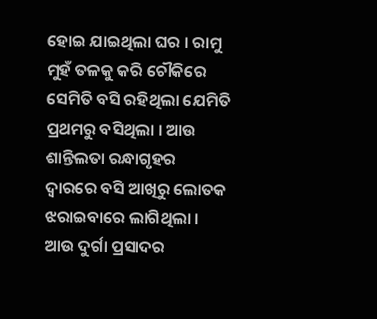ହୋଇ ଯାଇଥିଲା ଘର । ରାମୁ ମୁହଁ ତଳକୁ କରି ଚୌକିରେ ସେମିତି ବସି ରହିଥିଲା ଯେମିତି ପ୍ରଥମରୁ ବସିଥିଲା । ଆଉ ଶାନ୍ତିଲତା ରନ୍ଧାଗୃହର ଦ୍ବାରରେ ବସି ଆଖିରୁ ଲୋତକ ଝରାଇବାରେ ଲାଗିଥିଲା । ଆଉ ଦୁର୍ଗା ପ୍ରସାଦର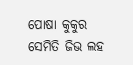ପୋଷା କୁକୁର ସେମିତି ଜିଭ ଲହ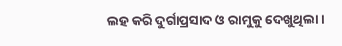ଲହ କରି ଦୁର୍ଗାପ୍ରସାଦ ଓ ରାମୁକୁ ଦେଖୁଥିଲା ।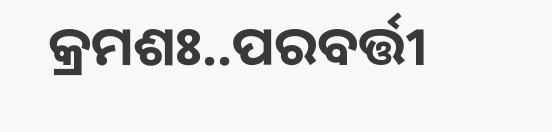କ୍ରମଶଃ..ପରବର୍ତ୍ତୀ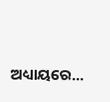ଅଧ୍ୟାୟରେ...